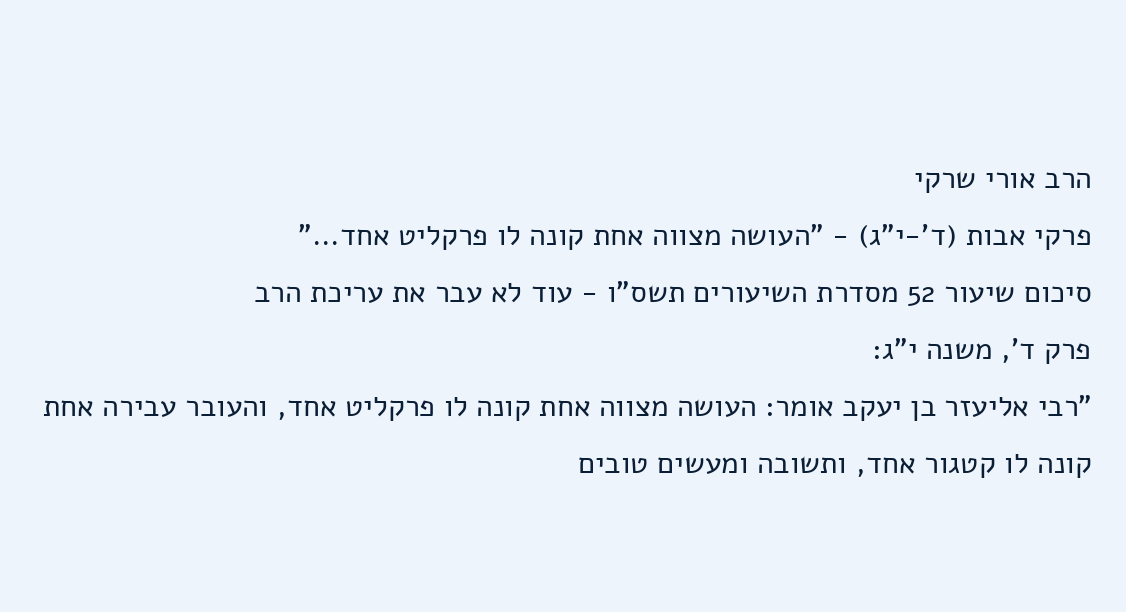הרב אורי שרקי
פרקי אבות (ד'-י"ג) - "העושה מצווה אחת קונה לו פרקליט אחד..."
סיכום שיעור 52 מסדרת השיעורים תשס"ו - עוד לא עבר את עריכת הרב
פרק ד', משנה י"ג:
"רבי אליעזר בן יעקב אומר: העושה מצווה אחת קונה לו פרקליט אחד, והעובר עבירה אחת קונה לו קטגור אחד, ותשובה ומעשים טובים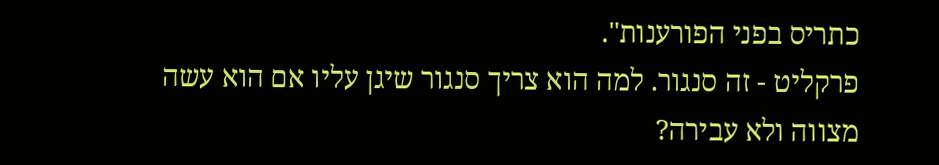כתריס בפני הפורענות".
פרקליט - זה סנגור. למה הוא צריך סנגור שיגן עליו אם הוא עשה מצווה ולא עבירה?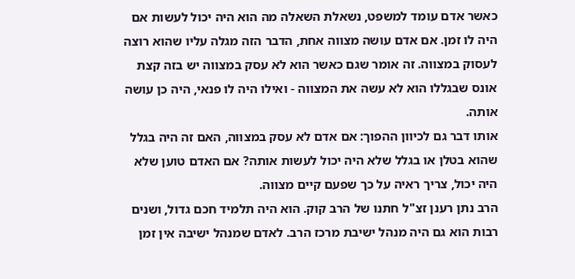כאשר אדם עומד למשפט, נשאלת השאלה מה הוא היה יכול לעשות אם היה לו זמן. אם אדם עושה מצווה אחת, הדבר הזה מגלה עליו שהוא רוצה לעסוק במצווה. זה אומר שגם כאשר הוא לא עסק במצווה יש בזה קצת אונס שבגללו הוא לא עשה את המצווה - ואילו היה לו פנאי, היה כן עושה אותה.
אותו דבר גם לכיוון ההפוך: אם אדם לא עסק במצווה, האם זה היה בגלל שהוא בטלן או בגלל שלא היה יכול לעשות אותה? אם האדם טוען שלא היה יכול, צריך ראיה על כך שפעם קיים מצווה.
הרב נתן רענן זצ"ל חתנו של הרב קוק. הוא היה תלמיד חכם גדול, ושנים רבות הוא גם היה מנהל ישיבת מרכז הרב. לאדם שמנהל ישיבה אין זמן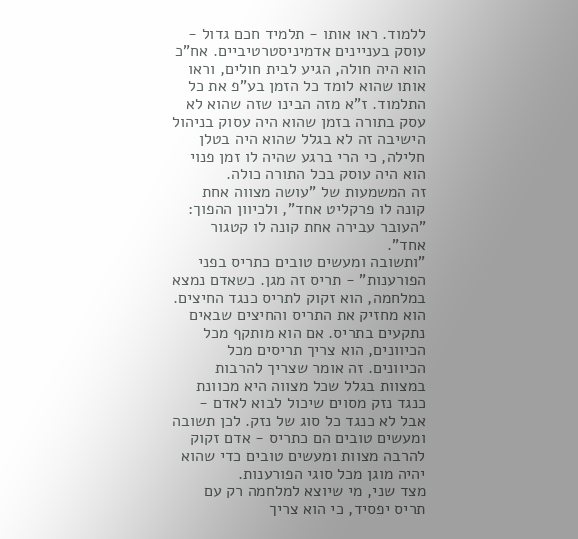ללמוד. ראו אותו - תלמיד חכם גדול - עוסק בעניינים אדמיניסטרטיביים. אח"כ הוא היה חולה, הגיע לבית חולים, וראו אותו שהוא לומד כל הזמן בע"פ את כל התלמוד. ז"א מזה הבינו שזה שהוא לא עסק בתורה בזמן שהוא היה עסוק בניהול הישיבה זה לא בגלל שהוא היה בטלן חלילה, כי הרי ברגע שהיה לו זמן פנוי הוא היה עוסק בכל התורה כולה.
זה המשמעות של "עושה מצווה אחת קונה לו פרקליט אחד", ולכיוון ההפוך: "העובר עבירה אחת קונה לו קטגור אחד".
"ותשובה ומעשים טובים כתריס בפני הפורענות" - תריס זה מגן. כשאדם נמצא במלחמה, הוא זקוק לתריס כנגד החיצים. הוא מחזיק את התריס והחיצים שבאים נתקעים בתריס. אם הוא מותקף מכל הכיוונים, הוא צריך תריסים מכל הכיוונים. זה אומר שצריך להרבות במצוות בגלל שכל מצווה היא מכוונת כנגד נזק מסוים שיכול לבוא לאדם - אבל לא כנגד כל סוג של נזק. לכן תשובה ומעשים טובים הם כתריס - אדם זקוק להרבה מצוות ומעשים טובים כדי שהוא יהיה מוגן מכל סוגי הפורענות.
מצד שני, מי שיוצא למלחמה רק עם תריס יפסיד, כי הוא צריך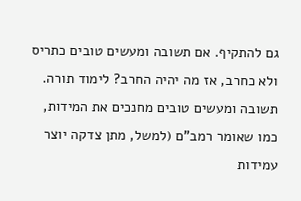גם להתקיף. אם תשובה ומעשים טובים כתריס ולא כחרב, אז מה יהיה החרב? לימוד תורה. תשובה ומעשים טובים מחנכים את המידות, כמו שאומר רמב"ם (למשל, מתן צדקה יוצר עמידות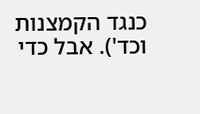כנגד הקמצנות וכד'). אבל כדי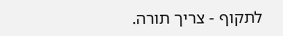לתקוף - צריך תורה.